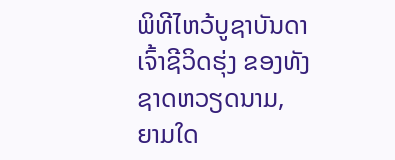ພິທີໄຫວ້ບູຊາບັນດາເຈົ້າຊີວິດຮຸ່ງ ຂອງທັງຊາດຫວຽດນາມ, ຍາມໃດ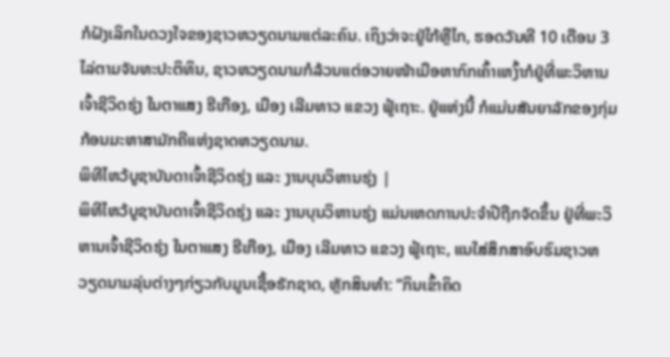ກໍຝັງເລິກໃນດວງໃຈຂອງຊາວຫວຽດນາມແຕ່ລະຄົນ. ເຖິງວ່າຈະຢູ່ໃກ້ຫຼືໄກ, ຮອດວັນທີ 10 ເດືອນ 3 ໄລ່ຕາມຈັນທະປະຕິທິນ, ຊາວຫວຽດນາມກໍລ້ວນແຕ່ອວາຍໜ້າເມືອຫາກົກເຄົ້າເຫງົ້າກໍຢູ່ທີ່ພະວິຫານເຈົ້າຊີວິດຮຸ່ງ ໃນຕາແສງ ຮີເກືອງ, ເມືອງ ເລີມທາວ ແຂວງ ຟູ້ເຖາະ. ຢູ່ແຫ່ງນີ້ ກໍແມ່ນສັນຍາລັກຂອງກຸ່ມກ້ອນມະຫາສາມັກຄີແຫ່ງຊາດຫວຽດນາມ.
ພິທີໄຫວ້ບູຊາບັນດາເຈົ້າຊີວິດຮຸ່ງ ແລະ ງານບຸນວິຫານຮຸ່ງ |
ພິທີໄຫວ້ບູຊາບັນດາເຈົ້າຊີວິດຮຸ່ງ ແລະ ງານບຸນວິຫານຮຸ່ງ ແມ່ນເຫດການປະຈຳປີຖືກຈັດຂຶ້ນ ຢູ່ທີ່ພະວິຫານເຈົ້າຊີວິດຮຸ່ງ ໃນຕາແສງ ຮີເກືອງ, ເມືອງ ເລີມທາວ ແຂວງ ຟູ້ເຖາະ, ແນໃສ່ສຶກສາອົບຮົມຊາວຫວຽດນາມລຸ່ນຕ່າງໆກ່ຽວກັບມູນເຊື້ອຮັກຊາດ, ຫຼັກສິນທຳ: “ກິນເຂົ້າຄິດ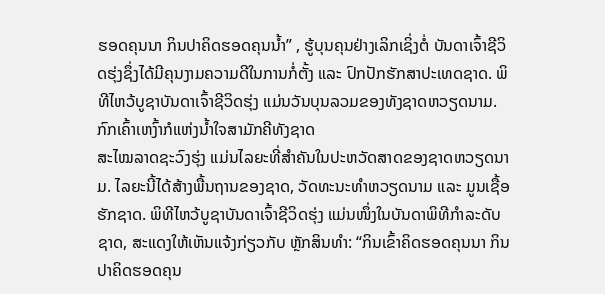ຮອດຄຸນນາ ກິນປາຄິດຮອດຄຸນນ້ຳ” , ຮູ້ບຸນຄຸນຢ່າງເລິກເຊິ່ງຕໍ່ ບັນດາເຈົ້າຊີວິດຮຸ່ງຊຶ່ງໄດ້ມີຄຸນງາມຄວາມດີໃນການກໍ່ຕັ້ງ ແລະ ປົກປັກຮັກສາປະເທດຊາດ. ພິທີໄຫວ້ບູຊາບັນດາເຈົ້າຊີວິດຮຸ່ງ ແມ່ນວັນບຸນລວມຂອງທັງຊາດຫວຽດນາມ.
ກົກເຄົ້າເຫງົ້າກໍແຫ່ງນ້ຳໃຈສາມັກຄີທັງຊາດ
ສະໄໝລາດຊະວົງຮຸ່ງ ແມ່ນໄລຍະທີ່ສຳຄັນໃນປະຫວັດສາດຂອງຊາດຫວຽດນາມ. ໄລຍະນີ້ໄດ້ສ້າງພື້ນຖານຂອງຊາດ, ວັດທະນະທຳຫວຽດນາມ ແລະ ມູນເຊື້ອຮັກຊາດ. ພິທີໄຫວ້ບູຊາບັນດາເຈົ້າຊີວິດຮຸ່ງ ແມ່ນໜຶ່ງໃນບັນດາພິທີກຳລະດັບຊາດ, ສະແດງໃຫ້ເຫັນແຈ້ງກ່ຽວກັບ ຫຼັກສິນທຳ: “ກິນເຂົ້າຄິດຮອດຄຸນນາ ກິນປາຄິດຮອດຄຸນ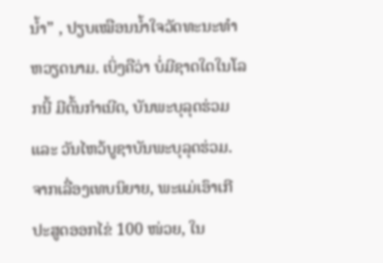ນ້ຳ” , ປຽບເໝືອນນ້ຳໃຈວັດທະນະທຳຫວຽດນາມ. ເບິ່ງຄືວ່າ ບໍ່ມີຊາດໃດໃນໂລກນີ້ ມີຕົ້ນກຳເນີດ, ບັນພະບຸລຸດຮ່ວມ ແລະ ວັນໄຫວ້ບູຊາບັນພະບຸລຸດຮ່ວມ. ຈາກເລື່ອງເທບນິຍາຍ, ພະແມ່ເອົາເກີປະສູດອອກໄຂ່ 100 ໜ່ວຍ, ໃນ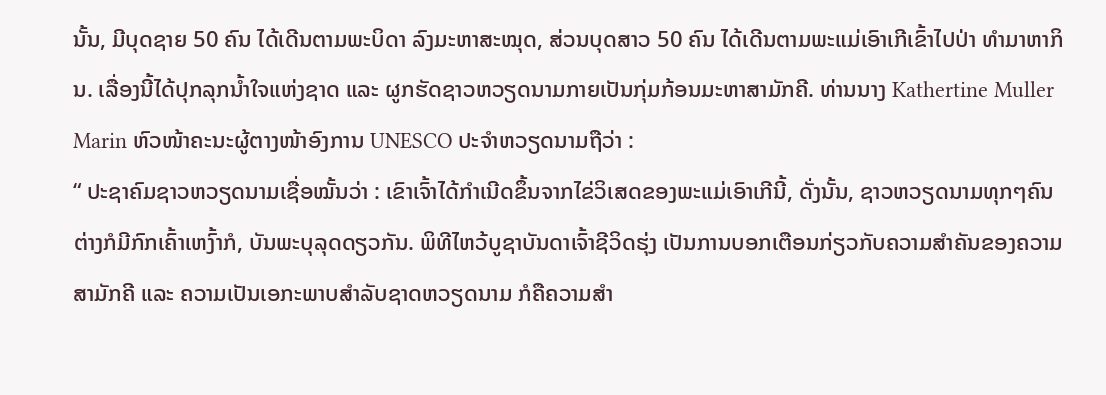ນັ້ນ, ມີບຸດຊາຍ 50 ຄົນ ໄດ້ເດີນຕາມພະບິດາ ລົງມະຫາສະໝຸດ, ສ່ວນບຸດສາວ 50 ຄົນ ໄດ້ເດີນຕາມພະແມ່ເອົາເກີເຂົ້າໄປປ່າ ທຳມາຫາກິນ. ເລື່ອງນີ້ໄດ້ປຸກລຸກນ້ຳໃຈແຫ່ງຊາດ ແລະ ຜູກຮັດຊາວຫວຽດນາມກາຍເປັນກຸ່ມກ້ອນມະຫາສາມັກຄີ. ທ່ານນາງ Kathertine Muller Marin ຫົວໜ້າຄະນະຜູ້ຕາງໜ້າອົງການ UNESCO ປະຈຳຫວຽດນາມຖືວ່າ :
“ ປະຊາຄົມຊາວຫວຽດນາມເຊື່ອໝັ້ນວ່າ : ເຂົາເຈົ້າໄດ້ກຳເນີດຂຶ້ນຈາກໄຂ່ວິເສດຂອງພະແມ່ເອົາເກີນີ້, ດັ່ງນັ້ນ, ຊາວຫວຽດນາມທຸກໆຄົນ ຕ່າງກໍມີກົກເຄົ້າເຫງົ້າກໍ, ບັນພະບຸລຸດດຽວກັນ. ພິທີໄຫວ້ບູຊາບັນດາເຈົ້າຊີວິດຮຸ່ງ ເປັນການບອກເຕືອນກ່ຽວກັບຄວາມສຳຄັນຂອງຄວາມສາມັກຄີ ແລະ ຄວາມເປັນເອກະພາບສຳລັບຊາດຫວຽດນາມ ກໍຄືຄວາມສຳ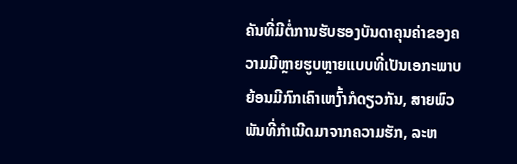ຄັນທີ່ມີຕໍ່ການຮັບຮອງບັນດາຄຸນຄ່າຂອງຄວາມມີຫຼາຍຮູບຫຼາຍແບບທີ່ເປັນເອກະພາບຍ້ອນມີກົກເຄົາເຫງົ້າກໍດຽວກັນ, ສາຍພົວພັນທີ່ກຳເນີດມາຈາກຄວາມຮັກ, ລະຫ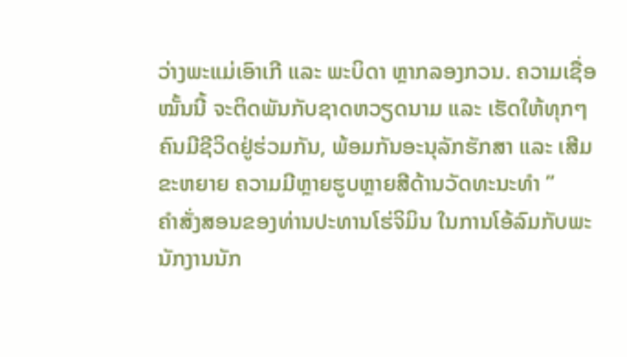ວ່າງພະແມ່ເອົາເກີ ແລະ ພະບິດາ ຫຼາກລອງກວນ. ຄວາມເຊື່ອໝັ້ນນີ້ ຈະຕິດພັນກັບຊາດຫວຽດນາມ ແລະ ເຮັດໃຫ້ທຸກໆຄົນມີຊີວິດຢູ່ຮ່ວມກັນ, ພ້ອມກັນອະນຸລັກຮັກສາ ແລະ ເສີມຂະຫຍາຍ ຄວາມມີຫຼາຍຮູບຫຼາຍສີດ້ານວັດທະນະທຳ ”
ຄຳສັ່ງສອນຂອງທ່ານປະທານໂຮ່ຈິມິນ ໃນການໂອ້ລົມກັບພະນັກງານນັກ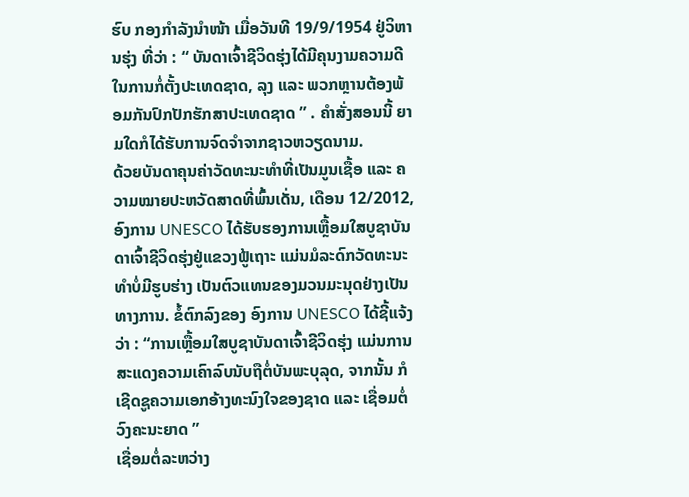ຮົບ ກອງກຳລັງນຳໜ້າ ເມື່ອວັນທີ 19/9/1954 ຢູ່ວິຫານຮຸ່ງ ທີ່ວ່າ : “ ບັນດາເຈົ້າຊີວິດຮຸ່ງໄດ້ມີຄຸນງາມຄວາມດີໃນການກໍ່ຕັ້ງປະເທດຊາດ, ລຸງ ແລະ ພວກຫຼານຕ້ອງພ້ອມກັນປົກປັກຮັກສາປະເທດຊາດ ” . ຄຳສັ່ງສອນນີ້ ຍາມໃດກໍໄດ້ຮັບການຈົດຈຳຈາກຊາວຫວຽດນາມ.
ດ້ວຍບັນດາຄຸນຄ່າວັດທະນະທຳທີ່ເປັນມູນເຊື້ອ ແລະ ຄວາມໝາຍປະຫວັດສາດທີ່ພົ້ນເດັ່ນ, ເດືອນ 12/2012, ອົງການ UNESCO ໄດ້ຮັບຮອງການເຫຼື້ອມໃສບູຊາບັນດາເຈົ້າຊີວິດຮຸ່ງຢູ່ແຂວງຟູ້ເຖາະ ແມ່ນມໍລະດົກວັດທະນະທຳບໍ່ມີຮູບຮ່າງ ເປັນຕົວແທນຂອງມວນມະນຸດຢ່າງເປັນທາງການ. ຂໍ້ຕົກລົງຂອງ ອົງການ UNESCO ໄດ້ຊີ້ແຈ້ງວ່າ : “ການເຫຼື້ອມໃສບູຊາບັນດາເຈົ້າຊີວິດຮຸ່ງ ແມ່ນການສະແດງຄວາມເຄົາລົບນັບຖືຕໍ່ບັນພະບຸລຸດ, ຈາກນັ້ນ ກໍເຊີດຊູຄວາມເອກອ້າງທະນົງໃຈຂອງຊາດ ແລະ ເຊື່ອມຕໍ່ວົງຄະນະຍາດ ”
ເຊື່ອມຕໍ່ລະຫວ່າງ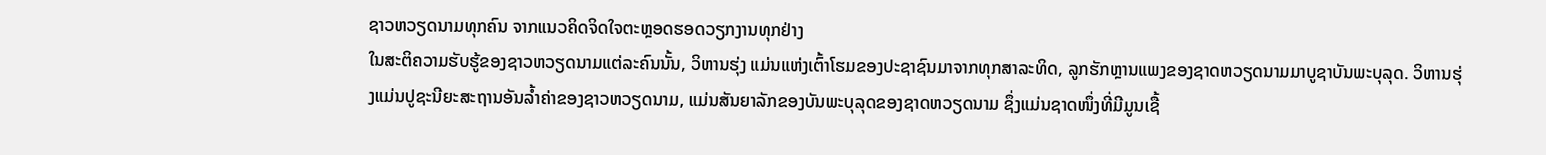ຊາວຫວຽດນາມທຸກຄົນ ຈາກແນວຄິດຈິດໃຈຕະຫຼອດຮອດວຽກງານທຸກຢ່າງ
ໃນສະຕິຄວາມຮັບຮູ້ຂອງຊາວຫວຽດນາມແຕ່ລະຄົນນັ້ນ, ວິຫານຮຸ່ງ ແມ່ນແຫ່ງເຕົ້າໂຮມຂອງປະຊາຊົນມາຈາກທຸກສາລະທິດ, ລູກຮັກຫຼານແພງຂອງຊາດຫວຽດນາມມາບູຊາບັນພະບຸລຸດ. ວິຫານຮຸ່ງແມ່ນປູຊະນີຍະສະຖານອັນລ້ຳຄ່າຂອງຊາວຫວຽດນາມ, ແມ່ນສັນຍາລັກຂອງບັນພະບຸລຸດຂອງຊາດຫວຽດນາມ ຊຶ່ງແມ່ນຊາດໜຶ່ງທີ່ມີມູນເຊື້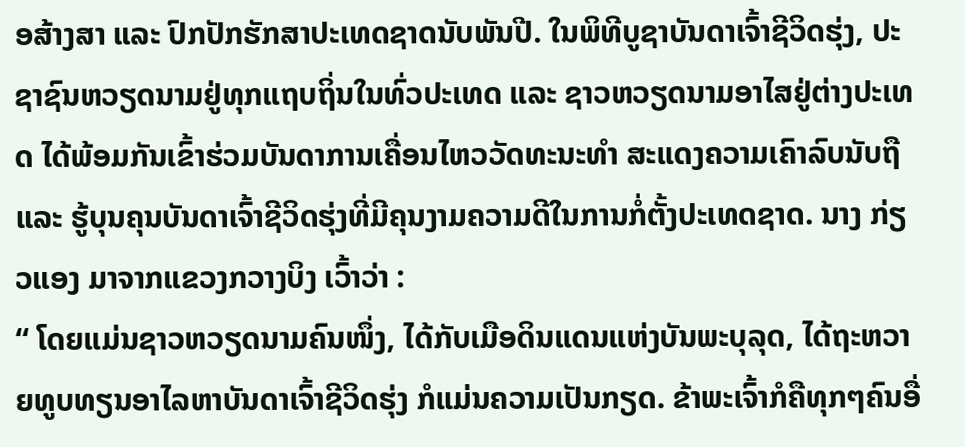ອສ້າງສາ ແລະ ປົກປັກຮັກສາປະເທດຊາດນັບພັນປີ. ໃນພິທີບູຊາບັນດາເຈົ້າຊີວິດຮຸ່ງ, ປະຊາຊົນຫວຽດນາມຢູ່ທຸກແຖບຖິ່ນໃນທົ່ວປະເທດ ແລະ ຊາວຫວຽດນາມອາໄສຢູ່ຕ່າງປະເທດ ໄດ້ພ້ອມກັນເຂົ້າຮ່ວມບັນດາການເຄື່ອນໄຫວວັດທະນະທຳ ສະແດງຄວາມເຄົາລົບນັບຖື ແລະ ຮູ້ບຸນຄຸນບັນດາເຈົ້າຊີວິດຮຸ່ງທີ່ມີຄຸນງາມຄວາມດີໃນການກໍ່ຕັ້ງປະເທດຊາດ. ນາງ ກ່ຽວແອງ ມາຈາກແຂວງກວາງບິງ ເວົ້າວ່າ :
“ ໂດຍແມ່ນຊາວຫວຽດນາມຄົນໜຶ່ງ, ໄດ້ກັບເມືອດິນແດນແຫ່ງບັນພະບຸລຸດ, ໄດ້ຖະຫວາຍທູບທຽນອາໄລຫາບັນດາເຈົ້າຊີວິດຮຸ່ງ ກໍແມ່ນຄວາມເປັນກຽດ. ຂ້າພະເຈົ້າກໍຄືທຸກໆຄົນອື່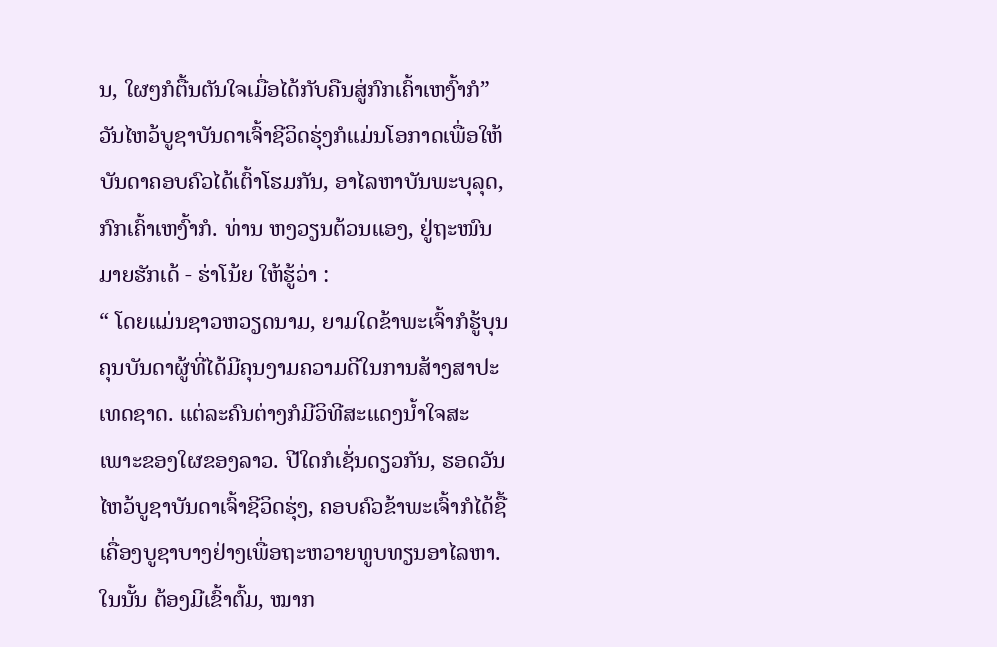ນ, ໃຜໆກໍຕື້ນຕັນໃຈເມື່ອໄດ້ກັບຄືນສູ່ກົກເຄົ້າເຫງົ້າກໍ”
ວັນໄຫວ້ບູຊາບັນດາເຈົ້າຊີວິດຮຸ່ງກໍແມ່ນໂອກາດເພື່ອໃຫ້ບັນດາຄອບຄົວໄດ້ເຕົ້າໂຮມກັນ, ອາໄລຫາບັນພະບຸລຸດ, ກົກເຄົ້າເຫງົ້າກໍ. ທ່ານ ຫງວຽນຕ້ວນແອງ, ຢູ່ຖະໜົນມາຍຮັກເດ້ - ຮ່າໂນ້ຍ ໃຫ້ຮູ້ວ່າ :
“ ໂດຍແມ່ນຊາວຫວຽດນາມ, ຍາມໃດຂ້າພະເຈົ້າກໍຮູ້ບຸນຄຸນບັນດາຜູ້ທີ່ໄດ້ມີຄຸນງາມຄວາມດີໃນການສ້າງສາປະເທດຊາດ. ແຕ່ລະຄົນຕ່າງກໍມີວິທີສະແດງນ້ຳໃຈສະເພາະຂອງໃຜຂອງລາວ. ປີໃດກໍເຊັ່ນດຽວກັນ, ຮອດວັນໄຫວ້ບູຊາບັນດາເຈົ້າຊີວິດຮຸ່ງ, ຄອບຄົວຂ້າພະເຈົ້າກໍໄດ້ຊື້ເຄື່ອງບູຊາບາງຢ່າງເພື່ອຖະຫວາຍທູບທຽນອາໄລຫາ. ໃນນັ້ນ ຕ້ອງມີເຂົ້າຕົ້ມ, ໝາກ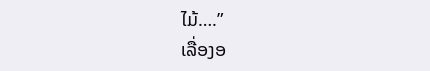ໄມ້….”
ເລື່ອງອ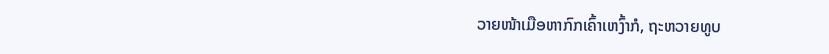ວາຍໜ້າເມືອຫາກົກເຄົ້າເຫງົ້າກໍ, ຖະຫວາຍທູບ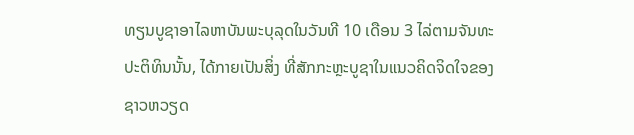ທຽນບູຊາອາໄລຫາບັນພະບຸລຸດໃນວັນທີ 10 ເດືອນ 3 ໄລ່ຕາມຈັນທະປະຕິທິນນັ້ນ, ໄດ້ກາຍເປັນສິ່ງ ທີ່ສັກກະຫຼະບູຊາໃນແນວຄິດຈິດໃຈຂອງຊາວຫວຽດ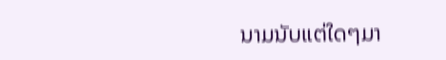ນາມນັບແຕ່ໃດໆມາ